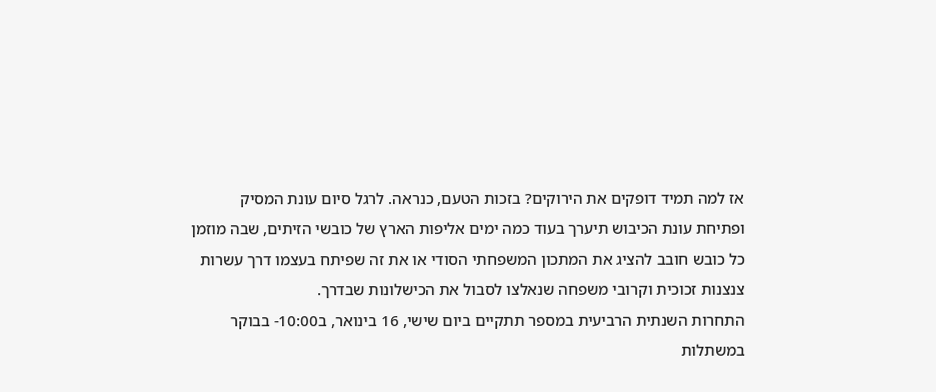אז למה תמיד דופקים את הירוקים? בזכות הטעם, כנראה. לרגל סיום עונת המסיק ופתיחת עונת הכיבוש תיערך בעוד כמה ימים אליפות הארץ של כובשי הזיתים, שבה מוזמן כל כובש חובב להציג את המתכון המשפחתי הסודי או את זה שפיתח בעצמו דרך עשרות צנצנות זכוכית וקרובי משפחה שנאלצו לסבול את הכישלונות שבדרך.
התחרות השנתית הרביעית במספר תתקיים ביום שישי, 16 בינואר, ב10:00- בבוקר במשתלות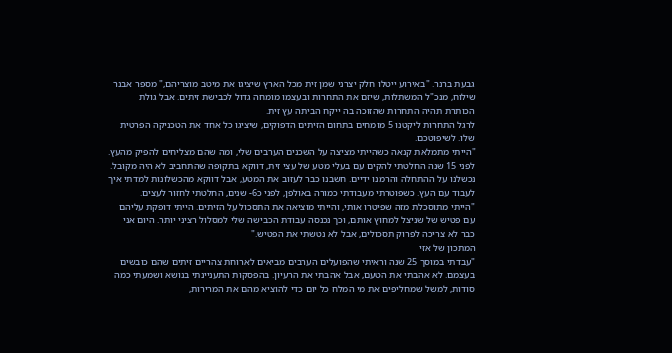גבעת ברנר. "באירוע ייטלו חלק יצרני שמן זית מכל הארץ שיציגו את מיטב מוצריהם," מספר אבנר שילוח, מנכ"ל המשתלות, שיזם את התחרות ובעצמו מומחה גדול לכבישת זיתים. אבל גולת הכותרת תהיה התחרות שהזוכה בה ייקח הביתה עץ זית.
לרגל התחרות ליקטנו 5 מומחים בתחום הזיתים הדפוקים, שיציגו כל אחד את הטכניקה הפרטית שלו. לשיפוטכם.
"הייתי מתמלאת קנאה כשהייתי מציצה על השכנים הערבים שלי, ומה שהם מצליחים להפיק מהעץ. לפני 15 שנה החלטתי להקים עם בעלי מטע של עצי זית, דווקא בתקופה שהתחביב לא היה מקובל. נכשלנו על ההתחלה והרמנו ידיים. חשבנו כבר לעזוב את המטע, אבל דווקא מהכשלונות למדתי איך לעבוד עם העץ. כשפוטרתי מעבודתי כמורה באולפן, לפני כ6- שנים, החלטתי לחזור לעצים.
"הייתי מתוסכלת מזה שפיטרו אותי, והייתי מוציאה את התסכול על הזיתים. הייתי דופקת עליהם עם פטיש של שניצל למחוץ אותם, וכך נכנסה עבודת הכבישה שלי למסלול רציני יותר. היום אני כבר לא צריכה לפרוק תסכולים, אבל לא נטשתי את הפטיש."
המתכון של אזי
"עבדתי במוסך 25 שנה וראיתי שהפועלים הערבים מביאים לארוחת צהריים זיתים שהם כובשים בעצמם. לא אהבתי את הטעם, אבל אהבתי את הרעיון. בהפסקות התעניינתי בנושא ושמעתי כמה סודות, למשל שמחליפים את מי המלח כל יום כדי להוציא מהם את המרירות,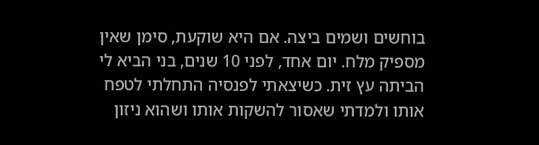בוחשים ושמים ביצה. אם היא שוקעת, סימן שאין מספיק מלח. יום אחד, לפני 10 שנים, בני הביא לי הביתה עץ זית. כשיצאתי לפנסיה התחלתי לטפח אותו ולמדתי שאסור להשקות אותו ושהוא ניזון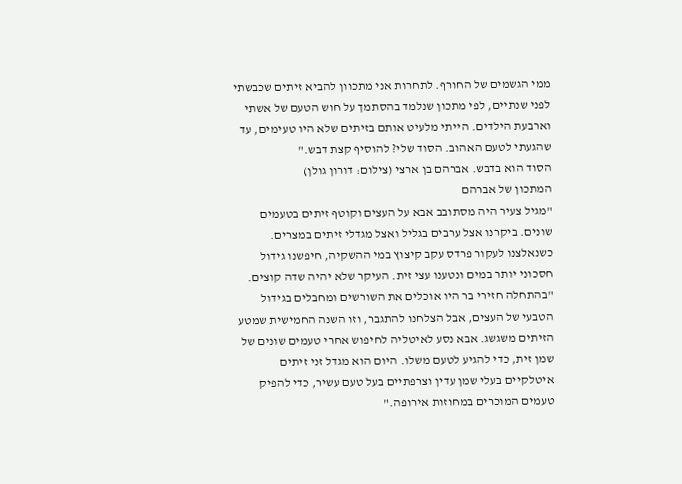ממי הגשמים של החורף. לתחרות אני מתכוון להביא זיתים שכבשתי לפני שנתיים, לפי מתכון שנלמד בהסתמך על חוש הטעם של אשתי וארבעת הילדים. הייתי מלעיט אותם בזיתים שלא היו טעימים, עד שהגעתי לטעם האהוב. הסוד שלי? להוסיף קצת דבש."
הסוד הוא בדבש. אברהם בן ארצי (צילום: דורון גולן)
המתכון של אברהם
"מגיל צעיר היה מסתובב אבא על העצים וקוטף זיתים בטעמים שונים. ביקרנו אצל ערבים בגליל ואצל מגדלי זיתים במצרים. כשנאלצנו לעקור פרדס עקב קיצוץ במי ההשקיה, חיפשנו גידול חסכוני יותר במים ונטענו עצי זית. העיקר שלא יהיה שדה קוצים.
"בהתחלה חזירי בר היו אוכלים את השורשים ומחבלים בגידול הטבעי של העצים, אבל הצלחנו להתגבר, וזו השנה החמישית שמטע הזיתים משגשג. אבא נסע לאיטליה לחיפוש אחרי טעמים שונים של שמן זית, כדי להגיע לטעם משלו. היום הוא מגדל זני זיתים איטלקיים בעלי שמן עדין וצרפתיים בעל טעם עשיר, כדי להפיק טעמים המוכרים במחוזות אירופה."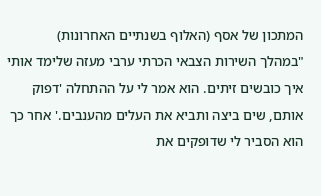המתכון של אסף (האלוף בשנתיים האחרונות)
"במהלך השירות הצבאי הכרתי ערבי מעזה שלימד אותי איך כובשים זיתים. הוא אמר לי על ההתחלה 'דפוק אותם, שים ביצה ותביא את העלים מהענבים.' אחר כך הוא הסביר לי שדופקים את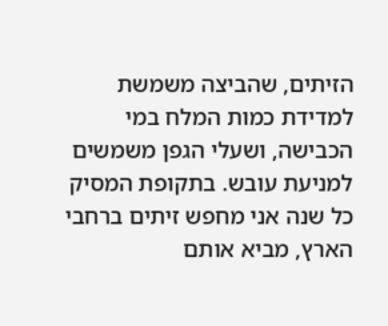הזיתים, שהביצה משמשת למדידת כמות המלח במי הכבישה, ושעלי הגפן משמשים למניעת עובש. בתקופת המסיק כל שנה אני מחפש זיתים ברחבי הארץ, מביא אותם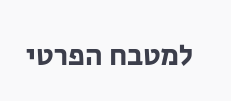למטבח הפרטי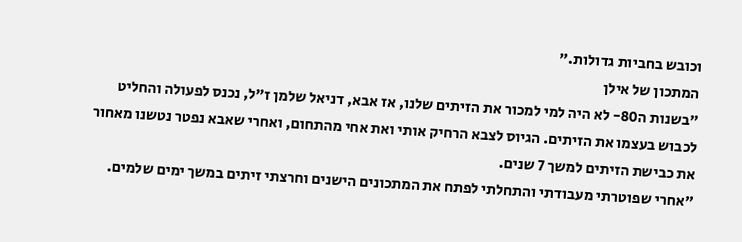וכובש בחביות גדולות."
המתכון של אילן
"בשנות ה80- לא היה למי למכור את הזיתים שלנו, אז אבא, דניאל שלמן ז"ל, נכנס לפעולה והחליט לכבוש בעצמו את הזיתים. הגיוס לצבא הרחיק אותי ואת אחי מהתחום, ואחרי שאבא נפטר נטשנו מאחור את כבישת הזיתים למשך 7 שנים.
"אחרי שפוטרתי מעבודתי והתחלתי לפתח את המתכונים הישנים וחרצתי זיתים במשך ימים שלמים.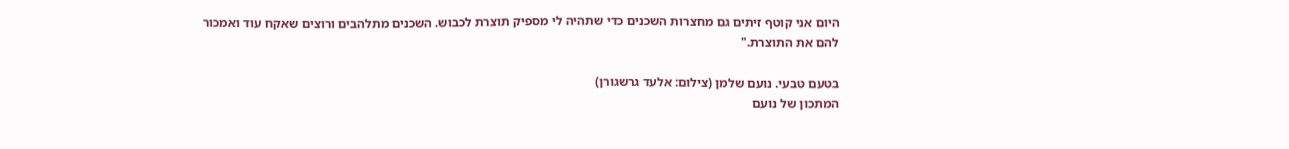היום אני קוטף זיתים גם מחצרות השכנים כדי שתהיה לי מספיק תוצרת לכבוש. השכנים מתלהבים ורוצים שאקח עוד ואמכור להם את התוצרת."

בטעם טבעי. נועם שלמן (צילום: אלעד גרשגורן)
המתכון של נועם